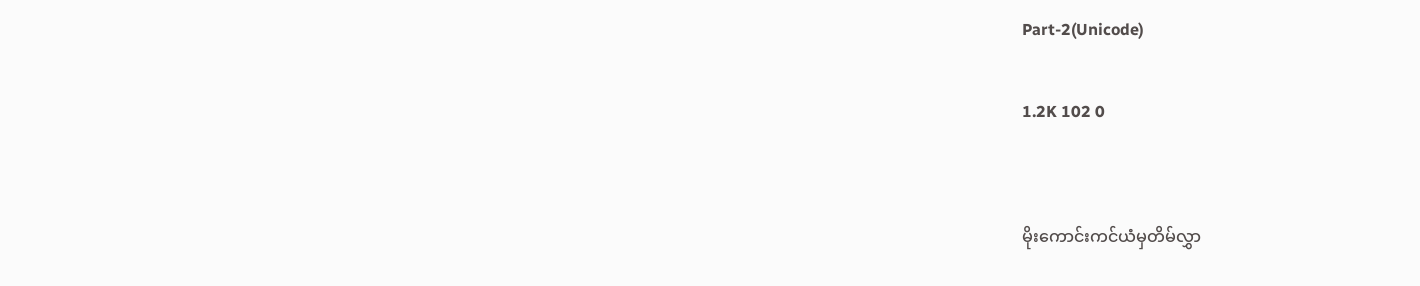Part-2(Unicode)

1.2K 102 0


မိုးကောင်းကင်ယံမှတိမ်လွှာ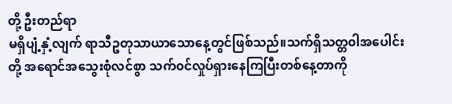တို့ ဦးတည်ရာ
မရှိပျံ့နှံ့လျက် ရာသီဥတုသာယာသောနေ့တွင်ဖြစ်သည်။သက်ရှိသတ္တ၀ါအပေါင်းတို့ အရောင်အသွေးစုံလင်စွာ သက်၀င်လှုပ်ရှားနေကြပြီးတစ်နေ့တာကို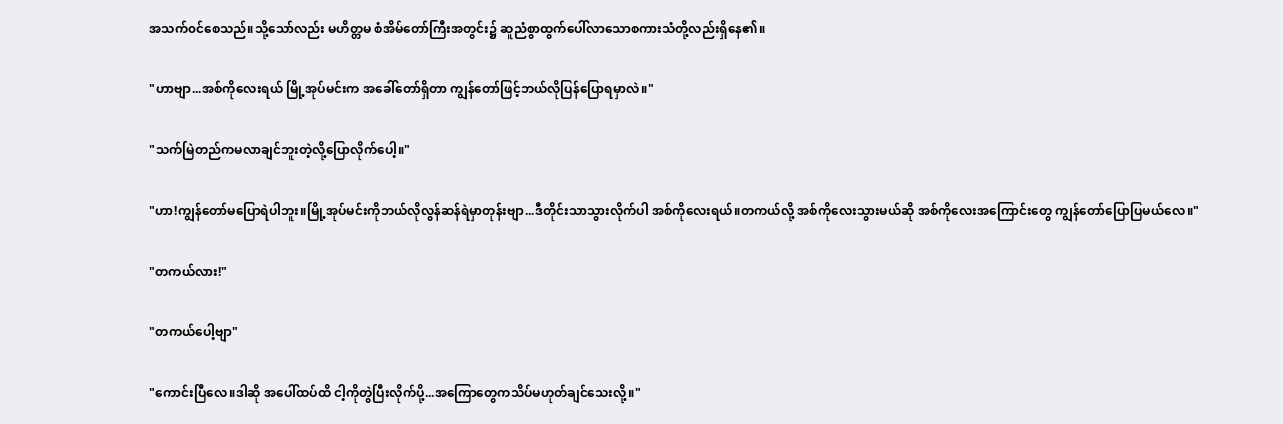အသက်၀င်စေသည်။သို့သော်လည်း မဟိတ္တမ စံအိမ်တော်ကြီးအတွင်း၌ ဆူညံစွာထွက်ပေါ်လာသောစကားသံတို့လည်းရှိနေ၏။

"ဟာဗျာ...အစ်ကိုလေးရယ် မြို့အုပ်မင်းက အခေါ်တော်ရှိတာ ကျွန်တော်ဖြင့်ဘယ်လိုပြန်ပြောရမှာလဲ။"

"သက်မြဲတည်ကမလာချင်ဘူးတဲ့လို့ပြောလိုက်ပေါ့။"

"ဟာ!ကျွန်တော်မပြောရဲပါဘူး။မြို့အုပ်မင်းကိုဘယ်လိုလွန်ဆန်ရဲမှာတုန်းဗျာ...ဒီတိုင်းသာသွားလိုက်ပါ အစ်ကိုလေးရယ်။တကယ်လို့ အစ်ကိုလေးသွားမယ်ဆို အစ်ကိုလေးအကြောင်းတွေ ကျွန်တော်ပြောပြမယ်လေ။"

"တကယ်လား!"

"တကယ်ပေါ့ဗျာ"

"ကောင်းပြီလေ။ဒါဆို အပေါ်ထပ်ထိ ငါ့ကိုတွဲပြီးလိုက်ပို့...အကြောတွေကသိပ်မဟုတ်ချင်သေးလို့။"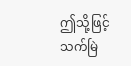ဤသို့ဖြင့် သက်မြဲ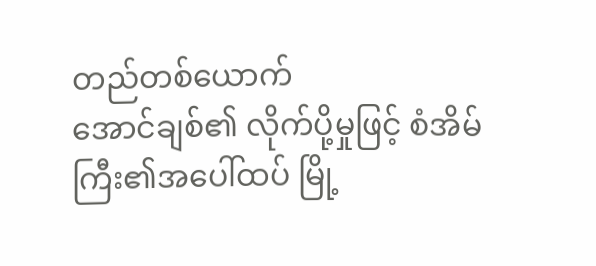တည်တစ်ယောက်
အောင်ချစ်၏ လိုက်ပို့မှုဖြင့် စံအိမ်ကြီး၏အပေါ်ထပ် မြို့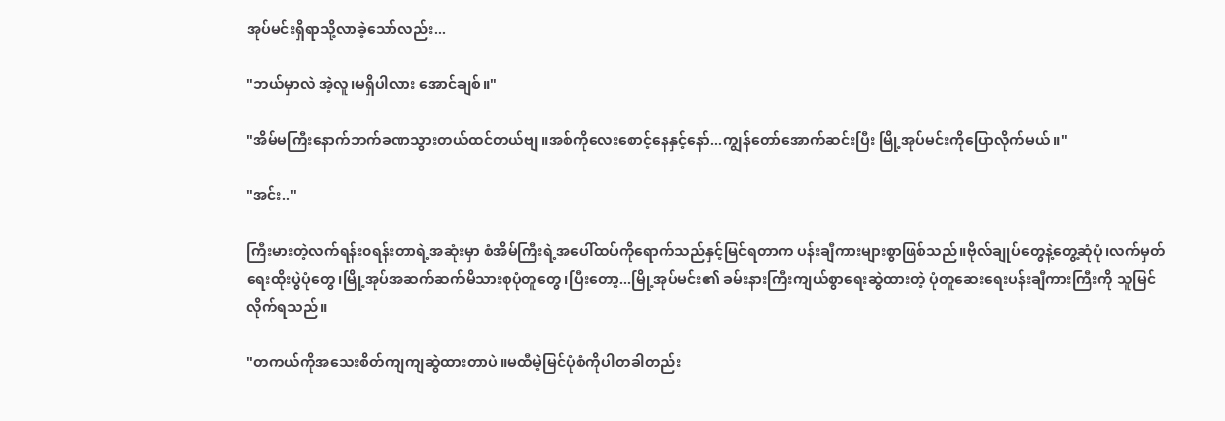အုပ်မင်းရှိရာသို့လာခဲ့သော်လည်း...

"ဘယ်မှာလဲ အဲ့လူ၊မရှိပါလား အောင်ချစ်။"

"အိမ်မကြီးနောက်ဘက်ခဏသွားတယ်ထင်တယ်ဗျ။အစ်ကိုလေးစောင့်နေနှင့်နော်...ကျွန်တော်အောက်ဆင်းပြီး မြို့အုပ်မင်းကိုပြောလိုက်မယ်။"

"အင်း.."

ကြီးမားတဲ့လက်ရန်း၀ရန်းတာရဲ့အဆုံးမှာ စံအိမ်ကြီးရဲ့အပေါ်ထပ်ကိုရောက်သည်နှင့်မြင်ရတာက ပန်းချီကားများစွာဖြစ်သည်။ဗိုလ်ချုပ်တွေနဲ့တွေ့ဆုံပုံ၊လက်မှတ်ရေးထိုးပွဲပုံတွေ၊မြို့အုပ်အဆက်ဆက်မိသားစုပုံတူတွေ၊ပြီးတော့...မြို့အုပ်မင်း၏ ခမ်းနားကြီးကျယ်စွာရေးဆွဲထားတဲ့ ပုံတူဆေးရေးပန်းချီကားကြီးကို သူမြင်လိုက်ရသည်။

"တကယ်ကိုအသေးစိတ်ကျကျဆွဲထားတာပဲ။မထီမဲ့မြင်ပုံစံကိုပါတခါတည်း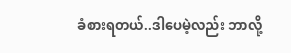ခံစားရတယ်..ဒါပေမဲ့လည်း ဘာလို့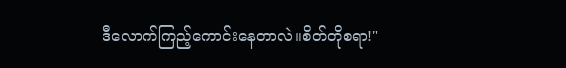ဒီလောက်ကြည့်ကောင်းနေတာလဲ။စိတ်တိုစရာ!"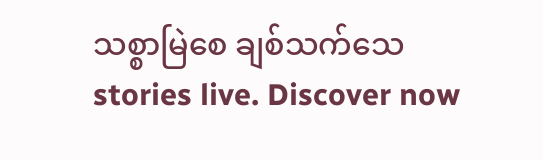သစ္စာမြဲစေ ချစ်သက်သေ stories live. Discover now